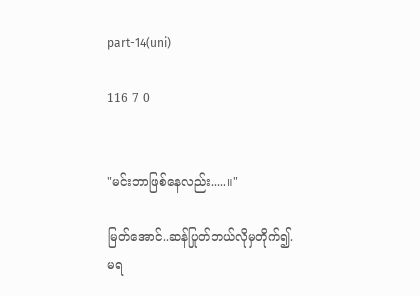part-14(uni)

116 7 0


"မင်းဘာဖြစ်နေလည်း.....။"

မြတ်အောင်..ဆန်ပြုတ်ဘယ်လိုမှတိုက်၍.မရ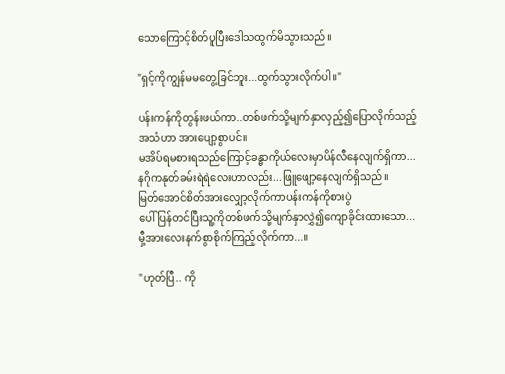သောကြောင့်စိတ်ပူပြီးဒေါသထွက်မိသွားသည်။

"ရှင့်ကိုကျွန်မမတွေ့ခြင်ဘူး...ထွက်သွားလိုက်ပါ။"

ပန်းကန်ကိုတွန်းဖယ်ကာ..တစ်ဖက်သို့မျက်နှာလှည့်၍ပြောလိုက်သည့်အသံဟာ အားပျော့စွာပင်။
မအိပ်ရမစားရသည်ကြောင့်ခန္ဓာကိုယ်လေးမှာပိန်လီနေလျက်ရှိကာ...နဂိုကနုတ်ခမ်းရဲရဲလေးဟာလည်း...ဖြူဖျော့နေလျက်ရှိသည်။
မြတ်အောင်စိတ်အားလျှော့လိုက်ကာပန်းကန်ကိုစားပွဲ
ပေါ်ပြန်တင်ပြီးသူ့ကိုတစ်ဖက်သို့မျက်နှာလွှဲ၍ကျောခိုင်းထားသော...မှီ့အားလေးနက်စွာစိုက်ကြည့်လိုက်ကာ...။

"ဟုတ်ပြီ.. ကို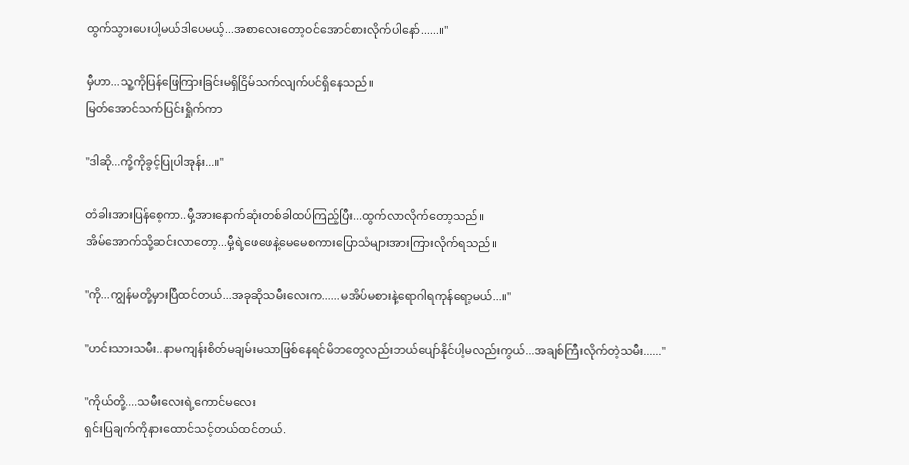ထွက်သွားပေးပါ့မယ်ဒါပေမယ့်...အစာလေးတော့ဝင်အောင်စားလိုက်ပါနော်......။"

မှီဟာ...သူ့ကိုပြန်ဖြေကြားခြင်းမရှိငြိမ်သက်လျက်ပင်ရှိနေသည်။
မြတ်အောင်သက်ပြင်းရှိုက်ကာ

"ဒါဆို...ကို့ကိုခွင့်ပြုပါအုန်း...။"

တံခါးအားပြန်စေ့ကာ..မှီ့အားနောက်ဆုံးတစ်ခါထပ်ကြည့်ပြီး...ထွက်လာလိုက်တော့သည်။
အိမ်အောက်သို့ဆင်းလာတော့...မှီ့ရဲ့ဖေဖေနဲ့မေမေစကားပြောသံများအားကြားလိုက်ရသည်။

"ကို...ကျွန်မတို့မှားပြီထင်တယ်...အခုဆိုသမီးလေးက......မအိပ်မစားနဲ့ရောဂါရကုန်ရော့မယ်...။"

"ဟင်းသားသမီး..နာမကျန်းစိတ်မချမ်းမသာဖြစ်နေရင်မိဘတွေလည်းဘယ်ပျော်နိုင်ပါ့မလည်းကွယ်...အချစ်ကြီးလိုက်တဲ့သမီး......"

"ကိုယ်တို့....သမီးလေးရဲ့ကောင်မလေး
ရှင်းပြချက်ကိုနားထောင်သင့်တယ်ထင်တယ်.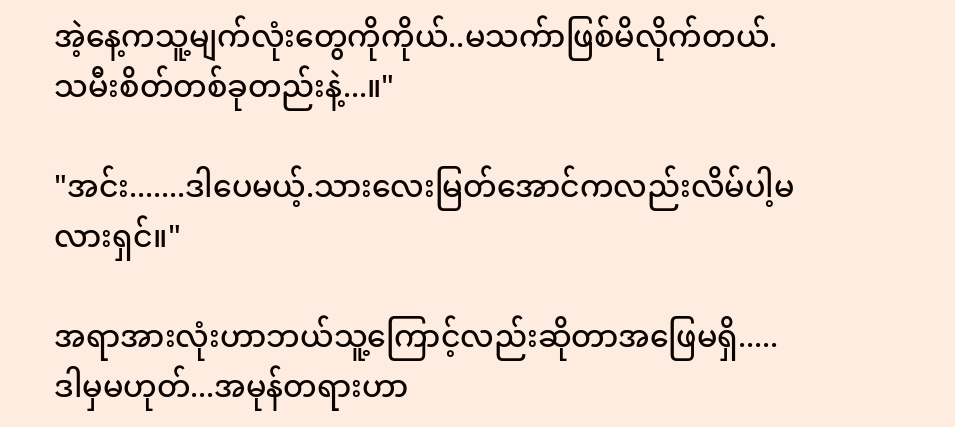အဲ့နေ့ကသူ့မျက်လုံးတွေကိုကိုယ်..မသက်ာဖြစ်မိလိုက်တယ်.သမီးစိတ်တစ်ခုတည်းနဲ့...။"

"အင်း.......ဒါပေမယ့်.သားလေးမြတ်အောင်ကလည်းလိမ်ပါ့မလားရှင်။"

အရာအားလုံးဟာဘယ်သူ့ကြောင့်လည်းဆိုတာအဖြေမရှိ.....ဒါမှမဟုတ်...အမုန်တရားဟာ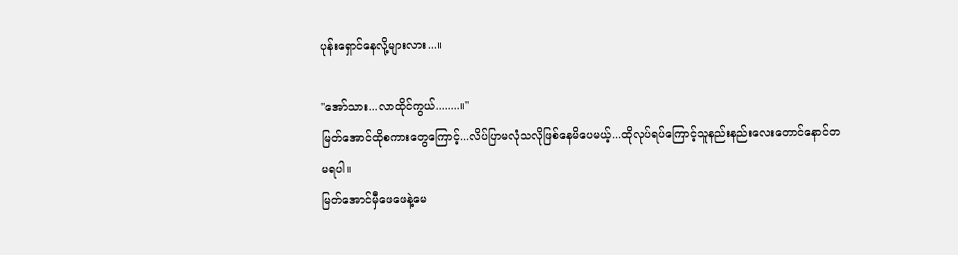ပုန်းရှောင်နေလို့များလား...။

"အော်သား...လာထိုင်ကွယ်........။"
မြတ်အောင်ထိုစကားတွေကြောင့်...လိပ်ပြာမလုံသလိုဖြစ်နေမိပေမယ့်...ထိုလုပ်ရပ်ကြောင့်သူနည်းနည်းလေးတောင်နောင်တ
မရပါ။
မြတ်အောင်မှီဖေဖေနဲ့မေ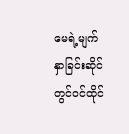မေရဲ့မျက်နှာခြင်းဆိုင်တွင်ဝင်ထိုင်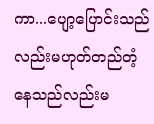ကာ...ပျော့ပြောင်းသည်လည်းမဟုတ်တည်တံ့နေသည်လည်းမ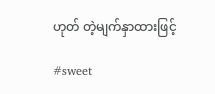ဟုတ် တဲ့မျက်နှာထားဖြင့်

#sweet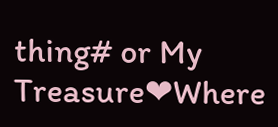thing# or My Treasure❤Where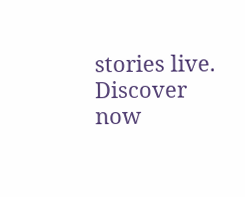stories live. Discover now